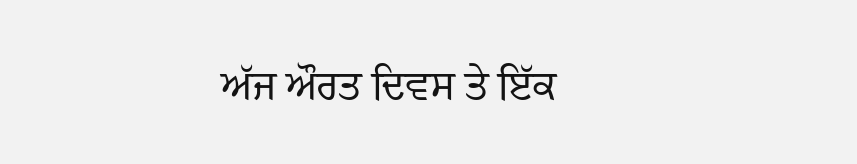ਅੱਜ ਔਰਤ ਦਿਵਸ ਤੇ ਇੱਕ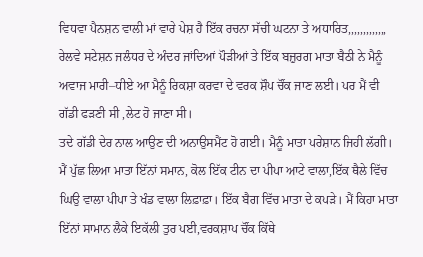ਵਿਧਵਾ ਪੈਨਸ਼ਨ ਵਾਲੀ ਮਾਂ ਵਾਰੇ ਪੇਸ਼ ਹੈ ਇੱਕ ਰਚਨਾ ਸੱਚੀ ਘਟਨਾ ਤੇ ਅਧਾਰਿਤ,,,,,,,,,,,,,
ਰੇਲਵੇ ਸਟੇਸ਼ਨ ਜਲੰਧਰ ਦੇ ਅੰਦਰ ਜਾਂਦਿਆਂ ਪੌੜੀਆਂ ਤੇ ਇੱਕ ਬਜ਼ੁਰਗ ਮਾਤਾ ਬੈਠੀ ਨੇ ਮੈਨੂੰ ਅਵਾਜ ਮਾਰੀ–ਧੀਏ ਆ ਮੈਨੂੰ ਰਿਕਸ਼ਾ ਕਰਵਾ ਦੇ ਵਰਕ ਸ਼ੌਪ ਚੌਂਕ ਜਾਣ ਲਈ। ਪਰ ਮੈਂ ਵੀ ਗੱਡੀ ਫੜਣੀ ਸੀ ,ਲੇਟ ਹੋ ਜਾਣਾ ਸੀ।
ਤਦੇ ਗੱਡੀ ਦੇਰ ਨਾਲ ਆਉਣ ਦੀ ਅਨਾਉਸਮੈਂਟ ਹੋ ਗਈ। ਮੈਨੂੰ ਮਾਤਾ ਪਰੇਸ਼ਾਨ ਜਿਹੀ ਲੱਗੀ। ਮੈਂ ਪੁੱਛ ਲਿਆ ਮਾਤਾ ਇੱਨਾਂ ਸਮਾਨ, ਕੋਲ ਇੱਕ ਟੀਨ ਦਾ ਪੀਪਾ ਆਟੇ ਵਾਲਾ,ਇੱਕ ਥੈਲੇ ਵਿੱਚ ਘਿਉ ਵਾਲਾ ਪੀਪਾ ਤੇ ਖੰਡ ਵਾਲਾ ਲਿਫ਼ਾਫ਼ਾ। ਇੱਕ ਬੈਗ ਵਿੱਚ ਮਾਤਾ ਦੇ ਕਪੜੇ। ਮੈਂ ਕਿਹਾ ਮਾਤਾ ਇੱਨਾਂ ਸਾਮਾਨ ਲੈਕੇ ਇਕੱਲੀ ਤੁਰ ਪਈ,ਵਰਕਸ਼ਾਪ ਚੌਂਕ ਕਿੱਥੇ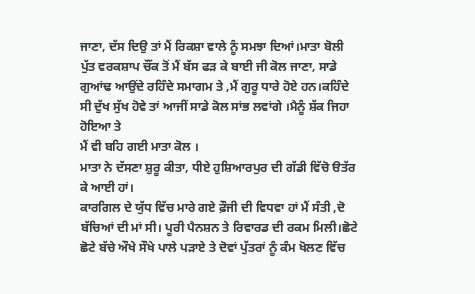ਜਾਣਾ, ਦੱਸ ਦਿਉ ਤਾਂ ਮੈਂ ਰਿਕਸ਼ਾ ਵਾਲੇ ਨੂੰ ਸਮਝਾ ਦਿਆਂ।ਮਾਤਾ ਬੋਲੀ ਪੁੱਤ ਵਰਕਸ਼ਾਪ ਚੌਂਕ ਤੋਂ ਮੈਂ ਬੱਸ ਫੜ ਕੇ ਬਾਈ ਜੀ ਕੋਲ ਜਾਣਾ, ਸਾਡੇ ਗੁਆਂਢ ਆਉਂਦੇ ਰਹਿੰਦੇ ਸਮਾਗਮ ਤੇ ,ਮੈਂ ਗੁਰੂ ਧਾਰੇ ਹੋਏ ਹਨ।ਕਹਿੰਦੇ ਸੀ ਦੁੱਖ ਸੁੱਖ ਹੋਵੇ ਤਾਂ ਆਜੀਂ ਸਾਡੇ ਕੋਲ ਸਾਂਭ ਲਵਾਂਗੇ ।ਮੈਨੂੰ ਸ਼ੱਕ ਜਿਹਾ ਹੋਇਆ ਤੇ
ਮੈਂ ਵੀ ਬਹਿ ਗਈ ਮਾਤਾ ਕੋਲ ।
ਮਾਤਾ ਨੇ ਦੱਸਣਾ ਸ਼ੁਰੂ ਕੀਤਾ, ਧੀਏ ਹੁਸ਼ਿਆਰਪੁਰ ਦੀ ਗੱਡੀ ਵਿੱਚੋ ੳਤੱਰ ਕੇ ਆਈ ਹਾਂ।
ਕਾਰਗਿਲ ਦੇ ਯੁੱਧ ਵਿੱਚ ਮਾਰੇ ਗਏ ਫ਼ੌਜੀ ਦੀ ਵਿਧਵਾ ਹਾਂ ਮੈਂ ਸੰਤੀ ,ਦੋ ਬੱਚਿਆਂ ਦੀ ਮਾਂ ਸੀ। ਪੂਰੀ ਪੈਨਸ਼ਨ ਤੇ ਰਿਵਾਰਡ ਦੀ ਰਕਮ ਮਿਲੀ।ਛੋਟੇ ਛੋਟੇ ਬੱਚੇ ਔਖੇ ਸੌਖੇ ਪਾਲੇ ਪੜਾਏ ਤੇ ਦੋਵਾਂ ਪੁੱਤਰਾਂ ਨੂੰ ਕੰਮ ਖੋਲਣ ਵਿੱਚ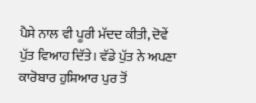ਪੈਸੇ ਨਾਲ ਵੀ ਪੂਰੀ ਮੱਦਦ ਕੀਤੀ, ਦੋਵੇਂ ਪੁੱਤ ਵਿਆਹ ਦਿੱਤੇ। ਵੱਡੇ ਪੁੱਤ ਨੇ ਅਪਣਾ ਕਾਰੋਬਾਰ ਹੁਸ਼ਿਆਰ ਪੁਰ ਤੋਂ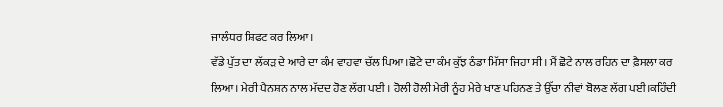ਜਾਲੰਧਰ ਸ਼ਿਫਟ ਕਰ ਲਿਆ।
ਵੱਡੇ ਪੁੱਤ ਦਾ ਲੱਕੜ ਦੇ ਆਰੇ ਦਾ ਕੰਮ ਵਾਹਵਾ ਚੱਲ ਪਿਆ।ਛੋਟੇ ਦਾ ਕੰਮ ਕੁੱਝ ਠੰਡਾ ਮਿੱਸਾ ਜਿਹਾ ਸੀ। ਮੈਂ ਛੋਟੇ ਨਾਲ ਰਹਿਨ ਦਾ ਫ਼ੈਸਲਾ ਕਰ ਲਿਆ। ਮੇਰੀ ਪੈਨਸ਼ਨ ਨਾਲ ਮੱਦਦ ਹੋਣ ਲੱਗ ਪਈ । ਹੋਲੀ ਹੋਲੀ ਮੇਰੀ ਨੂੰਹ ਮੇਰੇ ਖਾਣ ਪਹਿਨਣ ਤੇ ਉੱਚਾ ਨੀਵਾਂ ਬੋਲਣ ਲੱਗ ਪਈ।ਕਹਿੰਦੀ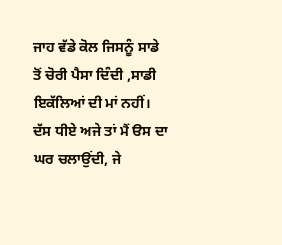ਜਾਹ ਵੱਡੇ ਕੋਲ ਜਿਸਨੂੰ ਸਾਡੇ ਤੋਂ ਚੋਰੀ ਪੈਸਾ ਦਿੰਦੀ ,ਸਾਡੀ ਇਕੱਲਿਆਂ ਦੀ ਮਾਂ ਨਹੀਂ।
ਦੱਸ ਧੀਏ ਅਜੇ ਤਾਂ ਮੈਂ ੳਸ ਦਾ ਘਰ ਚਲਾਉਂਦੀ, ਜੇ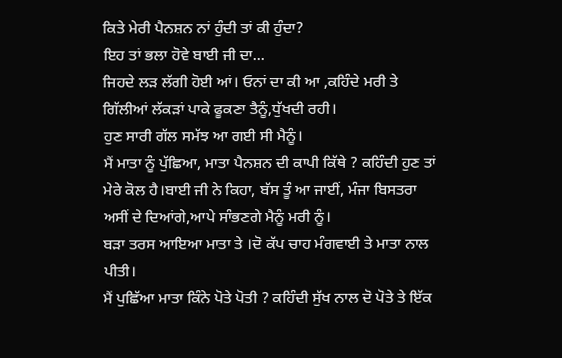ਕਿਤੇ ਮੇਰੀ ਪੈਨਸ਼ਨ ਨਾਂ ਹੁੰਦੀ ਤਾਂ ਕੀ ਹੁੰਦਾ?
ਇਹ ਤਾਂ ਭਲਾ ਹੋਵੇ ਬਾਈ ਜੀ ਦਾ...
ਜਿਹਦੇ ਲੜ ਲੱਗੀ ਹੋਈ ਆਂ। ਓਨਾਂ ਦਾ ਕੀ ਆ ,ਕਹਿੰਦੇ ਮਰੀ ਤੇ ਗਿੱਲੀਆਂ ਲੱਕੜਾਂ ਪਾਕੇ ਫੂਕਣਾ ਤੈਨੂੰ,ਧੁੱਖਦੀ ਰਹੀ।
ਹੁਣ ਸਾਰੀ ਗੱਲ ਸਮੱਝ ਆ ਗਈ ਸੀ ਮੈਨੂੰ।
ਮੈਂ ਮਾਤਾ ਨੂੰ ਪੁੱਛਿਆ, ਮਾਤਾ ਪੈਨਸ਼ਨ ਦੀ ਕਾਪੀ ਕਿੱਥੇ ? ਕਹਿੰਦੀ ਹੁਣ ਤਾਂ ਮੇਰੇ ਕੋਲ ਹੈ।ਬਾਈ ਜੀ ਨੇ ਕਿਹਾ, ਬੱਸ ਤੂੰ ਆ ਜਾਈਂ, ਮੰਜਾ ਬਿਸਤਰਾ ਅਸੀਂ ਦੇ ਦਿਆਂਗੇ,ਆਪੇ ਸਾੰਭਣਗੇ ਮੈਨੂੰ ਮਰੀ ਨੂੰ।
ਬੜਾ ਤਰਸ ਆਇਆ ਮਾਤਾ ਤੇ ।ਦੋ ਕੱਪ ਚਾਹ ਮੰਗਵਾਈ ਤੇ ਮਾਤਾ ਨਾਲ ਪੀਤੀ।
ਮੈਂ ਪੁਛਿੱਆ ਮਾਤਾ ਕਿੰਨੇ ਪੋਤੇ ਪੋਤੀ ? ਕਹਿੰਦੀ ਸੁੱਖ ਨਾਲ ਦੋ ਪੋਤੇ ਤੇ ਇੱਕ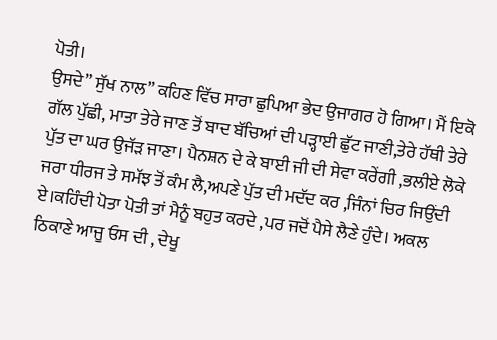ਪੋਤੀ।
ਉਸਦੇ” ਸੁੱਖ ਨਾਲ” ਕਹਿਣ ਵਿੱਚ ਸਾਰਾ ਛੁਪਿਆ ਭੇਦ ਉਜਾਗਰ ਹੋ ਗਿਆ। ਮੈਂ ਇਕੋ ਗੱਲ ਪੁੱਛੀ, ਮਾਤਾ ਤੇਰੇ ਜਾਣ ਤੋਂ ਬਾਦ ਬੱਚਿਆਂ ਦੀ ਪੜ੍ਹਾਈ ਛੁੱਟ ਜਾਣੀ,ਤੇਰੇ ਹੱਥੀ ਤੇਰੇ ਪੁੱਤ ਦਾ ਘਰ ਉਜੱੜ ਜਾਣਾ। ਪੈਨਸ਼ਨ ਦੇ ਕੇ ਬਾਈ ਜੀ ਦੀ ਸੇਵਾ ਕਰੇਂਗੀ ,ਭਲੀਏ ਲੋਕੇ ਜਰਾ ਧੀਰਜ ਤੇ ਸਮੱਝ ਤੋਂ ਕੰਮ ਲੈ,ਅਪਣੇ ਪੁੱਤ ਦੀ ਮਦੱਦ ਕਰ ,ਜਿੰਨਾਂ ਚਿਰ ਜਿਉਂਦੀ ਏ।ਕਹਿੰਦੀ ਪੋਤਾ ਪੋਤੀ ਤਾਂ ਮੈਨੂੰ ਬਹੁਤ ਕਰਦੇ ,ਪਰ ਜਦੋਂ ਪੈਸੇ ਲੈਣੇ ਹੁੰਦੇ। ਅਕਲ ਠਿਕਾਣੇ ਆਜੂ ਓਸ ਦੀ , ਦੇਖੂ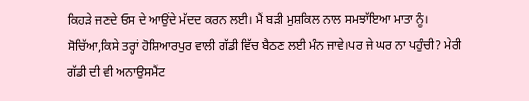ਕਿਹੜੇ ਜਣਦੇ ਓਸ ਦੇ ਆਉਂਦੇ ਮੱਦਦ ਕਰਨ ਲਈ। ਮੈਂ ਬੜੀ ਮੁਸ਼ਕਿਲ ਨਾਲ ਸਮਝਾੱਇਆ ਮਾਤਾ ਨੂੰ। ਸੋਚਿੱਆ,ਕਿਸੇ ਤਰ੍ਹਾਂ ਹੋਸ਼ਿਆਰਪੁਰ ਵਾਲੀ ਗੱਡੀ ਵਿੱਚ ਬੈਠਣ ਲਈ ਮੰਨ ਜਾਵੇ।ਪਰ ਜੇ ਘਰ ਨਾ ਪਹੁੰਚੀ? ਮੇਰੀ ਗੱਡੀ ਦੀ ਵੀ ਅਨਾਉਸਮੈਂਟ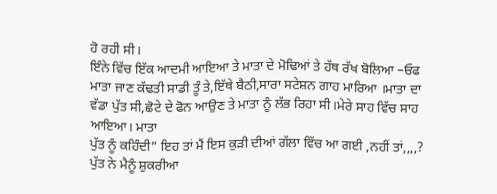ਹੋ ਰਹੀ ਸੀ।
ਇੰਨੇ ਵਿੱਚ ਇੱਕ ਆਦਮੀ ਆਇਆ ਤੇ ਮਾਤਾ ਦੇ ਮੋਢਿਆਂ ਤੇ ਹੱਥ ਰੱਖ ਬੋਲਿਆ –ਓਫ ਮਾਤਾ ਜਾਣ ਕੱਢਤੀ ਸਾਡੀ ਤੂੰ ਤੇ,ਇੱਥੇ ਬੈਠੀ,ਸਾਰਾ ਸਟੇਸ਼ਨ ਗਾਹ ਮਾਰਿਆ ।ਮਾਤਾ ਦਾ ਵੱਡਾ ਪੁੱਤ ਸੀ,ਛੋਟੇ ਦੇ ਫੋਨ ਆਉਣ ਤੇ ਮਾਤਾ ਨੂੰ ਲੱਭ ਰਿਹਾ ਸੀ।ਮੇਰੇ ਸਾਹ ਵਿੱਚ ਸਾਹ ਆਇਆ। ਮਾਤਾ
ਪੁੱਤ ਨੂੰ ਕਹਿੰਦੀ” ਇਹ ਤਾਂ ਮੈਂ ਇਸ ਕੁੜੀ ਦੀਆਂ ਗੱਲਾ ਵਿੱਚ ਆ ਗਈ ,ਨਹੀਂ ਤਾਂ,,,,?
ਪੁੱਤ ਨੇ ਮੈਨੂੰ ਸ਼ੁਕਰੀਆ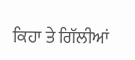ਕਿਹਾ ਤੇ ਗਿੱਲੀਆਂ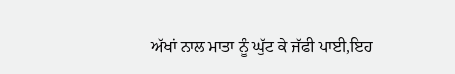ਅੱਖਾਂ ਨਾਲ ਮਾਤਾ ਨੂੰ ਘੁੱਟ ਕੇ ਜੱਫੀ ਪਾਈ,ਇਹ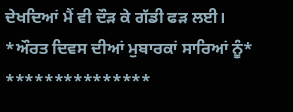ਦੇਖਦਿਆਂ ਮੈਂ ਵੀ ਦੌੜ ਕੇ ਗੱਡੀ ਫੜ ਲਈ।
*ਔਰਤ ਦਿਵਸ ਦੀਆਂ ਮੁਬਾਰਕਾਂ ਸਾਰਿਆਂ ਨੂੰ*
***************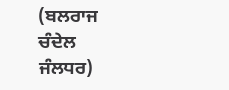(ਬਲਰਾਜ ਚੰਦੇਲ ਜੰਲਧਰ)